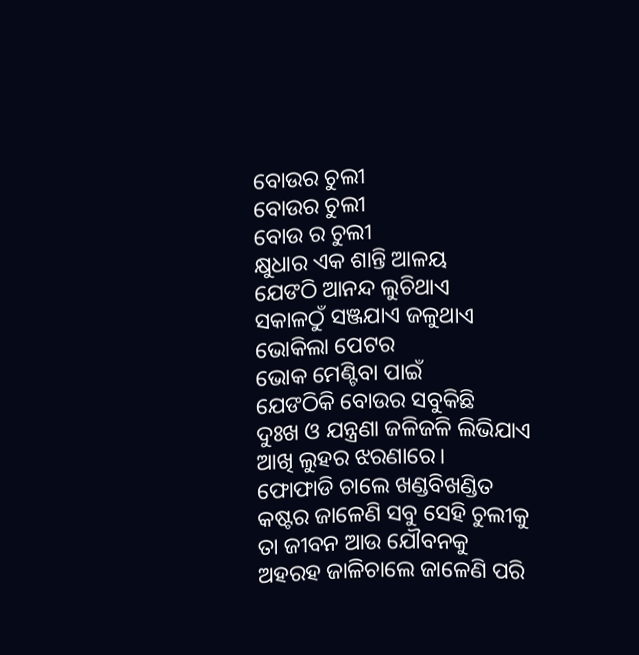ବୋଉର ଚୁଲୀ
ବୋଉର ଚୁଲୀ
ବୋଉ ର ଚୁଲୀ
କ୍ଷୁଧାର ଏକ ଶାନ୍ତି ଆଳୟ
ଯେଙଠି ଆନନ୍ଦ ଲୁଚିଥାଏ
ସକାଳଠୁଁ ସଞ୍ଜଯାଏ ଜଳୁଥାଏ
ଭୋକିଲା ପେଟର
ଭୋକ ମେଣ୍ଟିବା ପାଇଁ
ଯେଙଠିକି ବୋଉର ସବୁକିଛି
ଦୁଃଖ ଓ ଯନ୍ତ୍ରଣା ଜଳିଜଳି ଲିଭିଯାଏ
ଆଖି ଲୁହର ଝରଣାରେ।
ଫୋଫାଡି ଚାଲେ ଖଣ୍ଡବିଖଣ୍ଡିତ
କଷ୍ଟର ଜାଳେଣି ସବୁ ସେହି ଚୁଲୀକୁ
ତା ଜୀବନ ଆଉ ଯୌବନକୁ
ଅହରହ ଜାଳିଚାଲେ ଜାଳେଣି ପରି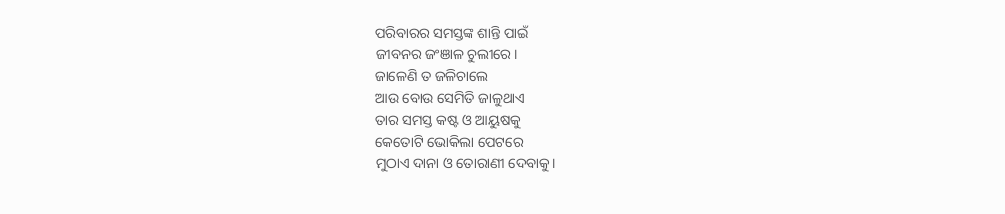ପରିବାରର ସମସ୍ତଙ୍କ ଶାନ୍ତି ପାଇଁ
ଜୀବନର ଜଂଞାଳ ଚୁଲୀରେ।
ଜାଳେଣି ତ ଜଳିଚାଲେ
ଆଉ ବୋଉ ସେମିତି ଜାଳୁଥାଏ
ତାର ସମସ୍ତ କଷ୍ଟ ଓ ଆୟୁଷକୁ
କେତୋଟି ଭୋକିଲା ପେଟରେ
ମୁଠାଏ ଦାନା ଓ ତୋରାଣୀ ଦେବାକୁ।